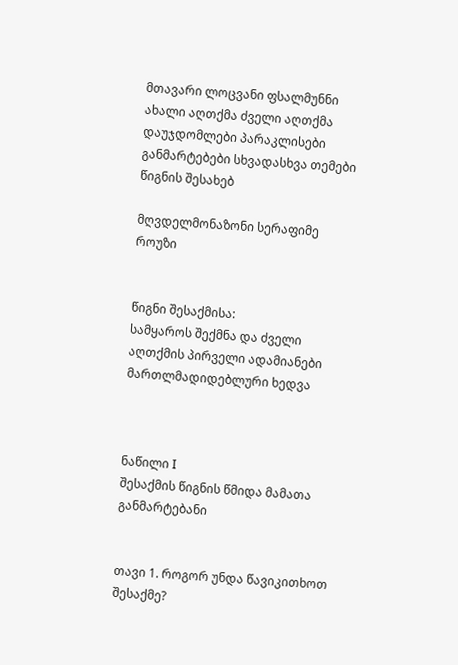მთავარი ლოცვანი ფსალმუნნი ახალი აღთქმა ძველი აღთქმა დაუჯდომლები პარაკლისები განმარტებები სხვადასხვა თემები წიგნის შესახებ

მღვდელმონაზონი სერაფიმე როუზი


წიგნი შესაქმისა:
სამყაროს შექმნა და ძველი აღთქმის პირველი ადამიანები
მართლმადიდებლური ხედვა



ნაწილი I
შესაქმის წიგნის წმიდა მამათა განმარტებანი


თავი 1. როგორ უნდა წავიკითხოთ შესაქმე?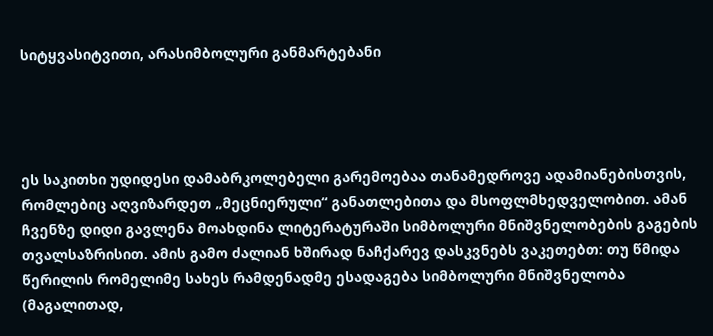სიტყვასიტვითი, არასიმბოლური განმარტებანი




ეს საკითხი უდიდესი დამაბრკოლებელი გარემოებაა თანამედროვე ადამიანებისთვის, რომლებიც აღვიზარდეთ „მეცნიერული“ განათლებითა და მსოფლმხედველობით. ამან ჩვენზე დიდი გავლენა მოახდინა ლიტერატურაში სიმბოლური მნიშვნელობების გაგების თვალსაზრისით. ამის გამო ძალიან ხშირად ნაჩქარევ დასკვნებს ვაკეთებთ: თუ წმიდა წერილის რომელიმე სახეს რამდენადმე ესადაგება სიმბოლური მნიშვნელობა (მაგალითად,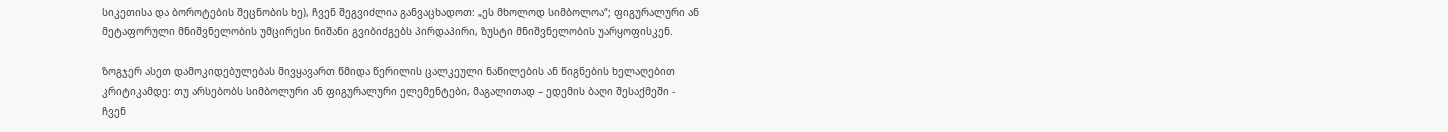სიკეთისა და ბოროტების შეცნობის ხე), ჩვენ შეგვიძლია განვაცხადოთ: „ეს მხოლოდ სიმბოლოა“; ფიგურალური ან მეტაფორული მნიშვნელობის უმცირესი ნიშანი გვიბიძგებს პირდაპირი, ზუსტი მნიშვნელობის უარყოფისკენ.

ზოგჯერ ასეთ დამოკიდებულებას მივყავართ წმიდა წერილის ცალკეული ნაწილების ან წიგნების ხელაღებით კრიტიკამდე: თუ არსებობს სიმბოლური ან ფიგურალური ელემენტები, მაგალითად – ედემის ბაღი შესაქმეში - ჩვენ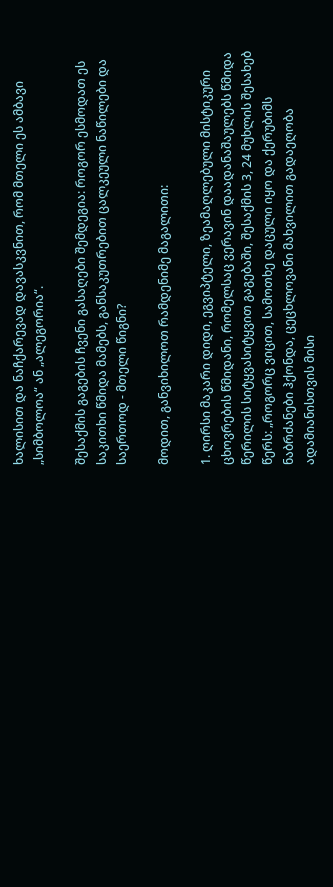ხალისით და ნაჩქარევად დავასკვნით, რომ მთელი ეს ამბავი „სიმბოლოა“ ან „ალეგორია“.

შესაქმის გაგების ჩვენი გასაღები შემდეგია: როგორ ესმოდათ ეს საკითხი წმიდა მამებს, განსაკუთრებით ცალკეული ნაწილები და საერთოდ - მთელი წიგნი?

მოდით, განვიხილოთ რამდენიმე მაგალითი:

1. ღირსი მაკარი დიდი, ეგვიპტელი, ზეამაღლებული მისტიკური ცხოვრების წმიდანი, რომელსაც ვერავინ დაადანაშაულებს წმიდა წერილის სიტყვასიტყვით გაგებაში, შესაქმის 3, 24 მუხლის შესახებ წერს: „როგორც ვიცით, სამოთხე დაცული იყო და ქერუბიმს ნაბრძანები ჰქონდა, ცეცხლოვანი მახვილით გადაეღობა ადამიანისთვის მისი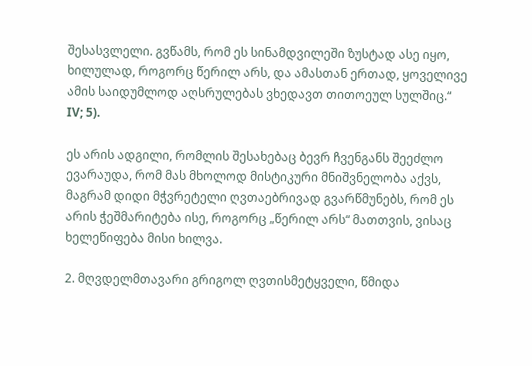შესასვლელი. გვწამს, რომ ეს სინამდვილეში ზუსტად ასე იყო, ხილულად, როგორც წერილ არს, და ამასთან ერთად, ყოველივე ამის საიდუმლოდ აღსრულებას ვხედავთ თითოეულ სულშიც.“ IV; 5).

ეს არის ადგილი, რომლის შესახებაც ბევრ ჩვენგანს შეეძლო ევარაუდა, რომ მას მხოლოდ მისტიკური მნიშვნელობა აქვს, მაგრამ დიდი მჭვრეტელი ღვთაებრივად გვარწმუნებს, რომ ეს არის ჭეშმარიტება ისე, როგორც „წერილ არს“ მათთვის, ვისაც ხელეწიფება მისი ხილვა.

2. მღვდელმთავარი გრიგოლ ღვთისმეტყველი, წმიდა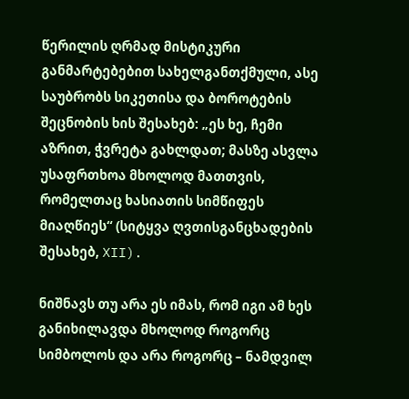წერილის ღრმად მისტიკური განმარტებებით სახელგანთქმული, ასე საუბრობს სიკეთისა და ბოროტების შეცნობის ხის შესახებ: „ეს ხე, ჩემი აზრით, ჭვრეტა გახლდათ; მასზე ასვლა უსაფრთხოა მხოლოდ მათთვის, რომელთაც ხასიათის სიმწიფეს მიაღწიეს“ (სიტყვა ღვთისგანცხადების შესახებ, XII).

ნიშნავს თუ არა ეს იმას, რომ იგი ამ ხეს განიხილავდა მხოლოდ როგორც სიმბოლოს და არა როგორც – ნამდვილ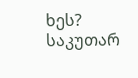ხეს? საკუთარ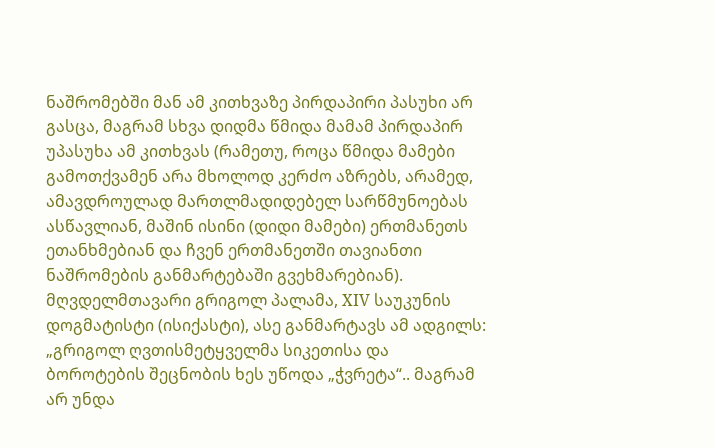ნაშრომებში მან ამ კითხვაზე პირდაპირი პასუხი არ გასცა, მაგრამ სხვა დიდმა წმიდა მამამ პირდაპირ უპასუხა ამ კითხვას (რამეთუ, როცა წმიდა მამები გამოთქვამენ არა მხოლოდ კერძო აზრებს, არამედ, ამავდროულად მართლმადიდებელ სარწმუნოებას ასწავლიან, მაშინ ისინი (დიდი მამები) ერთმანეთს ეთანხმებიან და ჩვენ ერთმანეთში თავიანთი ნაშრომების განმარტებაში გვეხმარებიან). მღვდელმთავარი გრიგოლ პალამა, XIV საუკუნის დოგმატისტი (ისიქასტი), ასე განმარტავს ამ ადგილს: „გრიგოლ ღვთისმეტყველმა სიკეთისა და ბოროტების შეცნობის ხეს უწოდა „ჭვრეტა“.. მაგრამ არ უნდა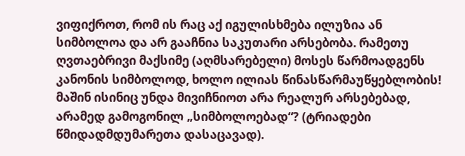ვიფიქროთ, რომ ის რაც აქ იგულისხმება ილუზია ან სიმბოლოა და არ გააჩნია საკუთარი არსებობა. რამეთუ ღვთაებრივი მაქსიმე (აღმსარებელი) მოსეს წარმოადგენს კანონის სიმბოლოდ, ხოლო ილიას წინასწარმაუწყებლობის! მაშინ ისინიც უნდა მივიჩნიოთ არა რეალურ არსებებად, არამედ გამოგონილ „სიმბოლოებად“? (ტრიადები წმიდადმდუმარეთა დასაცავად).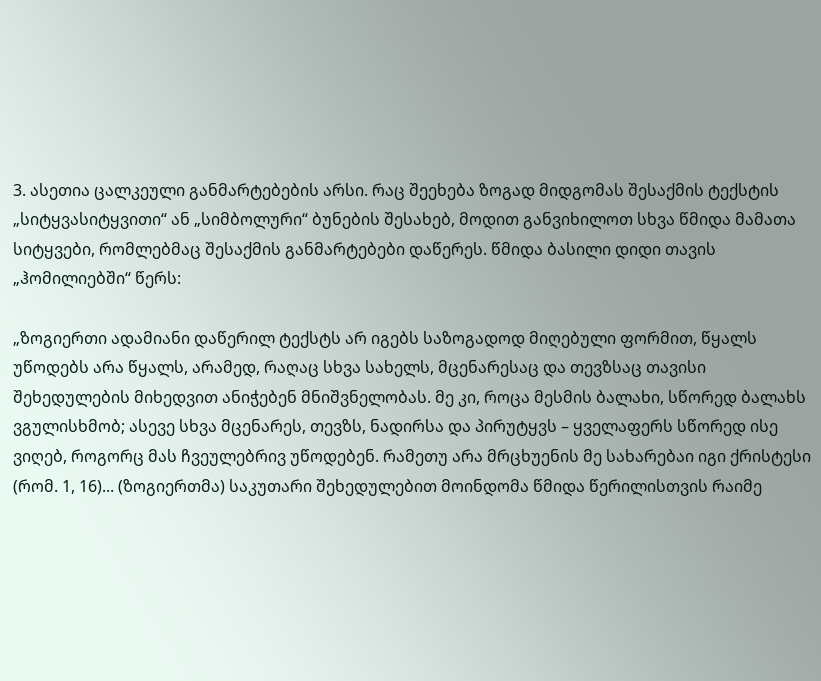3. ასეთია ცალკეული განმარტებების არსი. რაც შეეხება ზოგად მიდგომას შესაქმის ტექსტის „სიტყვასიტყვითი“ ან „სიმბოლური“ ბუნების შესახებ, მოდით განვიხილოთ სხვა წმიდა მამათა სიტყვები, რომლებმაც შესაქმის განმარტებები დაწერეს. წმიდა ბასილი დიდი თავის „ჰომილიებში“ წერს:

„ზოგიერთი ადამიანი დაწერილ ტექსტს არ იგებს საზოგადოდ მიღებული ფორმით, წყალს უწოდებს არა წყალს, არამედ, რაღაც სხვა სახელს, მცენარესაც და თევზსაც თავისი შეხედულების მიხედვით ანიჭებენ მნიშვნელობას. მე კი, როცა მესმის ბალახი, სწორედ ბალახს ვგულისხმობ; ასევე სხვა მცენარეს, თევზს, ნადირსა და პირუტყვს – ყველაფერს სწორედ ისე ვიღებ, როგორც მას ჩვეულებრივ უწოდებენ. რამეთუ არა მრცხუენის მე სახარებაი იგი ქრისტესი (რომ. 1, 16)... (ზოგიერთმა) საკუთარი შეხედულებით მოინდომა წმიდა წერილისთვის რაიმე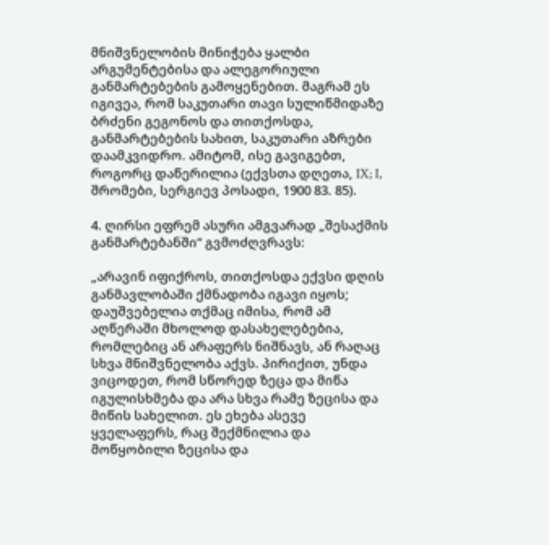მნიშვნელობის მინიჭება ყალბი არგუმენტებისა და ალეგორიული განმარტებების გამოყენებით. მაგრამ ეს იგივეა, რომ საკუთარი თავი სულიწმიდაზე ბრძენი გეგონოს და თითქოსდა, განმარტებების სახით, საკუთარი აზრები დაამკვიდრო. ამიტომ, ისე გავიგებთ, როგორც დაწერილია (ექვსთა დღეთა, IX; I, შრომები, სერგიევ პოსადი, 1900 83. 85).

4. ღირსი ეფრემ ასური ამგვარად „შესაქმის განმარტებანში“ გვმოძღვრავს:

„არავინ იფიქროს, თითქოსდა ექვსი დღის განმავლობაში ქმნადობა იგავი იყოს; დაუშვებელია თქმაც იმისა, რომ ამ აღწერაში მხოლოდ დასახელებებია, რომლებიც ან არაფერს ნიშნავს, ან რაღაც სხვა მნიშვნელობა აქვს. პირიქით, უნდა ვიცოდეთ, რომ სწორედ ზეცა და მიწა იგულისხმება და არა სხვა რამე ზეცისა და მიწის სახელით. ეს ეხება ასევე ყველაფერს, რაც შექმნილია და მოწყობილი ზეცისა და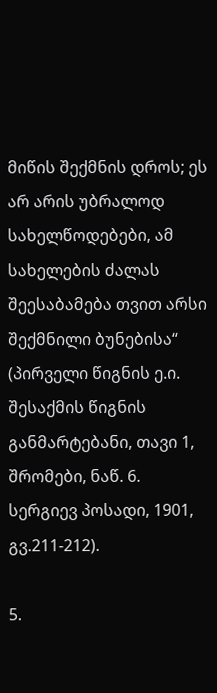მიწის შექმნის დროს; ეს არ არის უბრალოდ სახელწოდებები, ამ სახელების ძალას შეესაბამება თვით არსი შექმნილი ბუნებისა“ (პირველი წიგნის ე.ი. შესაქმის წიგნის განმარტებანი, თავი 1, შრომები, ნაწ. 6. სერგიევ პოსადი, 1901, გვ.211-212).

5.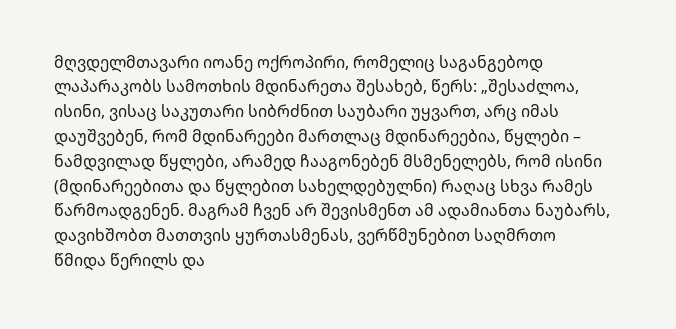მღვდელმთავარი იოანე ოქროპირი, რომელიც საგანგებოდ ლაპარაკობს სამოთხის მდინარეთა შესახებ, წერს: „შესაძლოა, ისინი, ვისაც საკუთარი სიბრძნით საუბარი უყვართ, არც იმას დაუშვებენ, რომ მდინარეები მართლაც მდინარეებია, წყლები – ნამდვილად წყლები, არამედ ჩააგონებენ მსმენელებს, რომ ისინი (მდინარეებითა და წყლებით სახელდებულნი) რაღაც სხვა რამეს წარმოადგენენ. მაგრამ ჩვენ არ შევისმენთ ამ ადამიანთა ნაუბარს, დავიხშობთ მათთვის ყურთასმენას, ვერწმუნებით საღმრთო წმიდა წერილს და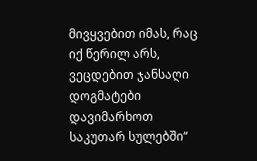მივყვებით იმას, რაც იქ წერილ არს, ვეცდებით ჯანსაღი დოგმატები დავიმარხოთ საკუთარ სულებში“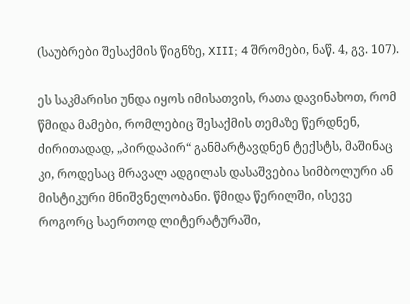(საუბრები შესაქმის წიგნზე, XIII; 4 შრომები, ნაწ. 4, გვ. 107).

ეს საკმარისი უნდა იყოს იმისათვის, რათა დავინახოთ, რომ წმიდა მამები, რომლებიც შესაქმის თემაზე წერდნენ, ძირითადად, „პირდაპირ“ განმარტავდნენ ტექსტს, მაშინაც კი, როდესაც მრავალ ადგილას დასაშვებია სიმბოლური ან მისტიკური მნიშვნელობანი. წმიდა წერილში, ისევე როგორც საერთოდ ლიტერატურაში,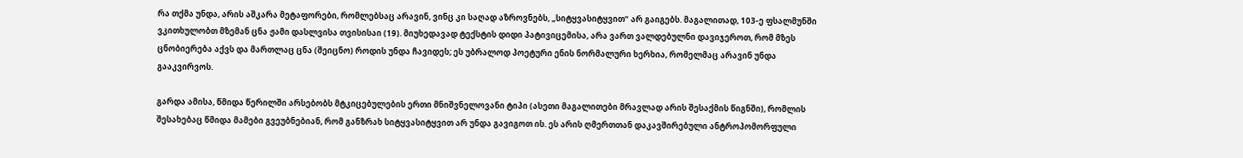რა თქმა უნდა, არის აშკარა მეტაფორები, რომლებსაც არავინ, ვინც კი საღად აზროვნებს, „სიტყვასიტყვით“ არ გაიგებს. მაგალითად, 103-ე ფსალმუნში ვკითხულობთ მზემან ცნა ჟამი დასლვისა თვისისაი (19). მიუხედავად ტექსტის დიდი პატივიცემისა, არა ვართ ვალდებულნი დავიჯეროთ, რომ მზეს ცნობიერება აქვს და მართლაც ცნა (შეიცნო) როდის უნდა ჩავიდეს; ეს უბრალოდ პოეტური ენის ნორმალური ხერხია, რომელმაც არავინ უნდა გააკვირვოს.

გარდა ამისა, წმიდა წერილში არსებობს მტკიცებულების ერთი მნიშვნელოვანი ტიპი (ასეთი მაგალითები მრავლად არის შესაქმის წიგნში), რომლის შესახებაც წმიდა მამები გვეუბნებიან, რომ განზრახ სიტყვასიტყვით არ უნდა გავიგოთ ის. ეს არის ღმერთთან დაკავშირებული ანტროპომორფული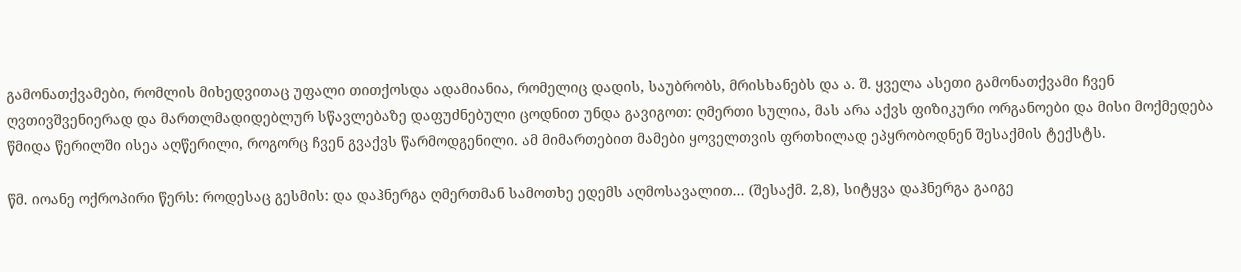გამონათქვამები, რომლის მიხედვითაც უფალი თითქოსდა ადამიანია, რომელიც დადის, საუბრობს, მრისხანებს და ა. შ. ყველა ასეთი გამონათქვამი ჩვენ ღვთივშვენიერად და მართლმადიდებლურ სწავლებაზე დაფუძნებული ცოდნით უნდა გავიგოთ: ღმერთი სულია, მას არა აქვს ფიზიკური ორგანოები და მისი მოქმედება წმიდა წერილში ისეა აღწერილი, როგორც ჩვენ გვაქვს წარმოდგენილი. ამ მიმართებით მამები ყოველთვის ფრთხილად ეპყრობოდნენ შესაქმის ტექსტს.

წმ. იოანე ოქროპირი წერს: როდესაც გესმის: და დაჰნერგა ღმერთმან სამოთხე ედემს აღმოსავალით... (შესაქმ. 2,8), სიტყვა დაჰნერგა გაიგე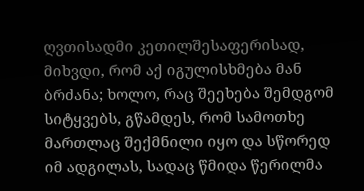ღვთისადმი კეთილშესაფერისად, მიხვდი, რომ აქ იგულისხმება მან ბრძანა; ხოლო, რაც შეეხება შემდგომ სიტყვებს, გწამდეს, რომ სამოთხე მართლაც შექმნილი იყო და სწორედ იმ ადგილას, სადაც წმიდა წერილმა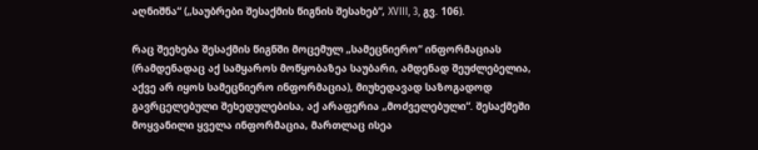აღნიშნა“ („საუბრები შესაქმის წიგნის შესახებ“, XVIII, 3, გვ. 106).

რაც შეეხება შესაქმის წიგნში მოცემულ „სამეცნიერო“ ინფორმაციას (რამდენადაც აქ სამყაროს მოწყობაზეა საუბარი, ამდენად შეუძლებელია, აქვე არ იყოს სამეცნიერო ინფორმაცია), მიუხედავად საზოგადოდ გავრცელებული შეხედულებისა, აქ არაფერია „მოძველებული“. შესაქმეში მოყვანილი ყველა ინფორმაცია, მართლაც ისეა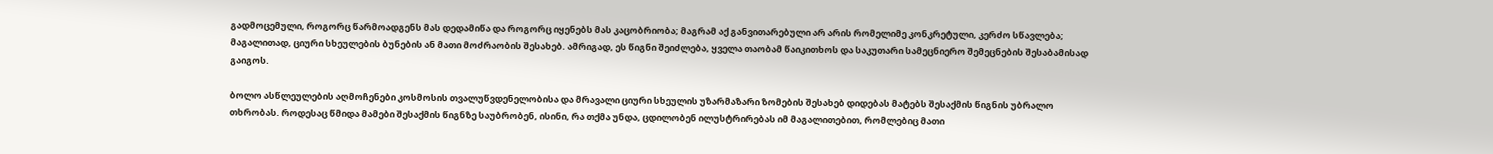გადმოცემული, როგორც წარმოადგენს მას დედამიწა და როგორც იყენებს მას კაცობრიობა; მაგრამ აქ განვითარებული არ არის რომელიმე კონკრეტული, კერძო სწავლება; მაგალითად, ციური სხეულების ბუნების ან მათი მოძრაობის შესახებ. ამრიგად, ეს წიგნი შეიძლება, ყველა თაობამ წაიკითხოს და საკუთარი სამეცნიერო შემეცნების შესაბამისად გაიგოს.

ბოლო ასწლეულების აღმოჩენები კოსმოსის თვალუწვდენელობისა და მრავალი ციური სხეულის უზარმაზარი ზომების შესახებ დიდებას მატებს შესაქმის წიგნის უბრალო თხრობას. როდესაც წმიდა მამები შესაქმის წიგნზე საუბრობენ, ისინი, რა თქმა უნდა, ცდილობენ ილუსტრირებას იმ მაგალითებით, რომლებიც მათი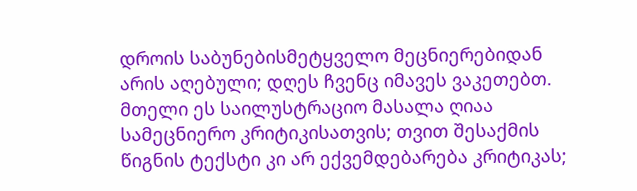დროის საბუნებისმეტყველო მეცნიერებიდან არის აღებული; დღეს ჩვენც იმავეს ვაკეთებთ. მთელი ეს საილუსტრაციო მასალა ღიაა სამეცნიერო კრიტიკისათვის; თვით შესაქმის წიგნის ტექსტი კი არ ექვემდებარება კრიტიკას;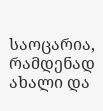საოცარია, რამდენად ახალი და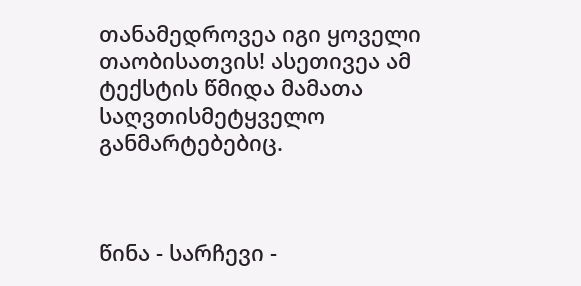თანამედროვეა იგი ყოველი თაობისათვის! ასეთივეა ამ ტექსტის წმიდა მამათა საღვთისმეტყველო განმარტებებიც.



წინა - სარჩევი -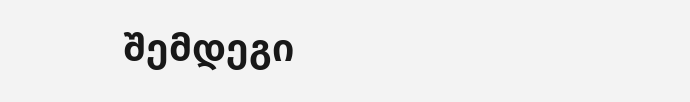შემდეგი